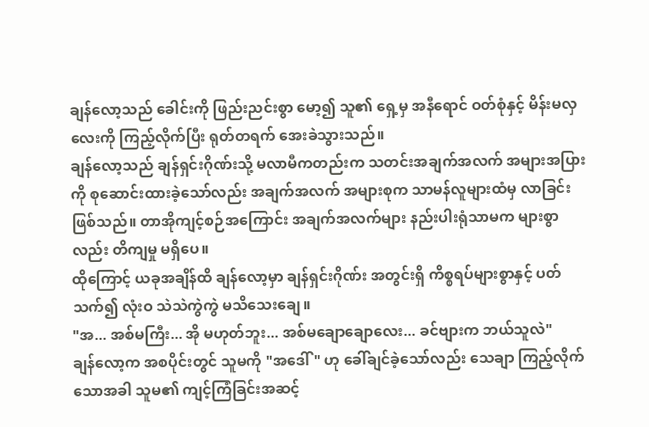ချန်လော့သည် ခေါင်းကို ဖြည်းညင်းစွာ မော့၍ သူ၏ ရှေ့မှ အနီရောင် ဝတ်စုံနှင့် မိန်းမလှလေးကို ကြည့်လိုက်ပြီး ရုတ်တရက် အေးခဲသွားသည်။
ချန်လော့သည် ချန်ရှင်းဂိုဏ်းသို့ မလာမီကတည်းက သတင်းအချက်အလက် အများအပြားကို စုဆောင်းထားခဲ့သော်လည်း အချက်အလက် အများစုက သာမန်လူများထံမှ လာခြင်း ဖြစ်သည်။ တာအိုကျင့်စဉ်အကြောင်း အချက်အလက်များ နည်းပါးရုံသာမက များစွာလည်း တိကျမှု မရှိပေ။
ထိုကြောင့် ယခုအချိန်ထိ ချန်လော့မှာ ချန်ရှင်းဂိုဏ်း အတွင်းရှိ ကိစ္စရပ်များစွာနှင့် ပတ်သက်၍ လုံးဝ သဲသဲကွဲကွဲ မသိသေးချေ။
"အ... အစ်မကြီး... အို မဟုတ်ဘူး... အစ်မချောချောလေး... ခင်ဗျားက ဘယ်သူလဲ"
ချန်လော့က အစပိုင်းတွင် သူမကို "အဒေါ်" ဟု ခေါ်ချင်ခဲ့သော်လည်း သေချာ ကြည့်လိုက်သောအခါ သူမ၏ ကျင့်ကြံခြင်းအဆင့်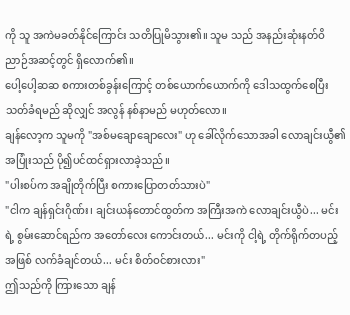ကို သူ အကဲမခတ်နိုင်ကြောင်း သတိပြုမိသွား၏။ သူမ သည် အနည်းဆုံးနတ်ဝိညာဉ်အဆင့်တွင် ရှိလောက်၏။
ပေါ့ပေါ့ဆဆ စကားတစ်ခွန်းကြောင့် တစ်ယောက်ယောက်ကို ဒေါသထွက်စေပြီး သတ်ခံရမည် ဆိုလျှင် အလွန် နစ်နာမည် မဟုတ်လော။
ချန်လော့က သူမကို "အစ်မချောချောလေး" ဟု ခေါ်လိုက်သောအခါ လောချင်းယွီ၏ အပြုံးသည် ပို၍ပင်ထင်ရှားလာခဲ့သည်။
"ပါးစပ်က အချိုတိုက်ပြီး စကားပြောတတ်သားပဲ"
"ငါက ချန်ရှင်းဂိုဏ်း၊ ချင်းယန်တောင်ထွတ်က အကြီးအကဲ လောချင်းယွီပဲ... မင်းရဲ့ စွမ်းဆောင်ရည်က အတော်လေး ကောင်းတယ်... မင်းကို ငါ့ရဲ့ တိုက်ရိုက်တပည့် အဖြစ် လက်ခံချင်တယ်... မင်း စိတ်ဝင်စားလား"
ဤသည်ကို ကြားသော ချန်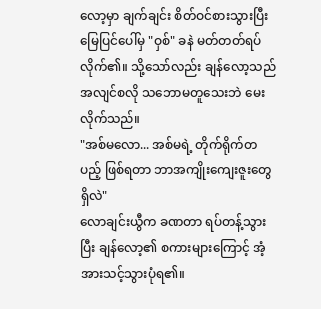လော့မှာ ချက်ချင်း စိတ်ဝင်စားသွားပြီး မြေပြင်ပေါ်မှ "ဝှစ်" ခနဲ မတ်တတ်ရပ်လိုက်၏။ သို့သော်လည်း ချန်လော့သည် အလျင်စလို သဘောမတူသေးဘဲ မေးလိုက်သည်။
"အစ်မလော... အစ်မရဲ့ တိုက်ရိုက်တပည့် ဖြစ်ရတာ ဘာအကျိုးကျေးဇူးတွေ ရှိလဲ"
လောချင်းယွီက ခဏတာ ရပ်တန့်သွားပြီး ချန်လော့၏ စကားများကြောင့် အံ့အားသင့်သွားပုံရ၏။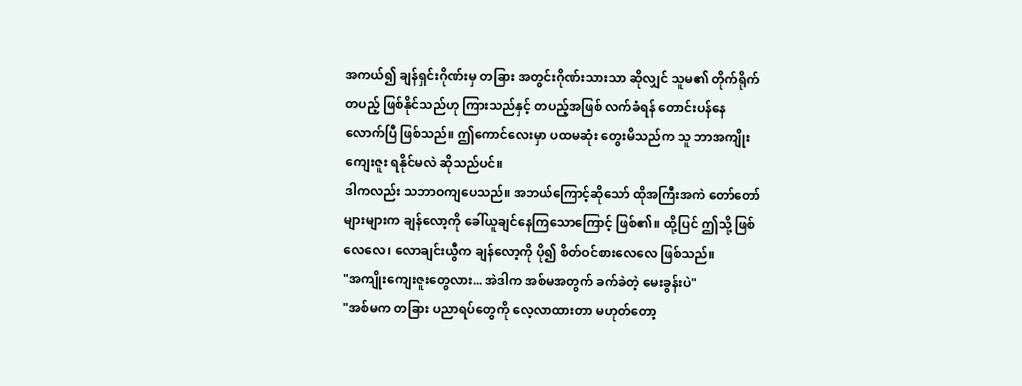အကယ်၍ ချန်ရှင်းဂိုဏ်းမှ တခြား အတွင်းဂိုဏ်းသားသာ ဆိုလျှင် သူမ၏ တိုက်ရိုက်တပည့် ဖြစ်နိုင်သည်ဟု ကြားသည်နှင့် တပည့်အဖြစ် လက်ခံရန် တောင်းပန်နေလောက်ပြီ ဖြစ်သည်။ ဤကောင်လေးမှာ ပထမဆုံး တွေးမိသည်က သူ ဘာအကျိုးကျေးဇူး ရနိုင်မလဲ ဆိုသည်ပင်။
ဒါကလည်း သဘာဝကျပေသည်။ အဘယ်ကြောင့်ဆိုသော် ထိုအကြီးအကဲ တော်တော်များများက ချန်လော့ကို ခေါ်ယူချင်နေကြသောကြောင့် ဖြစ်၏။ ထို့ပြင် ဤသို့ ဖြစ်လေလေ၊ လောချင်းယွီက ချန်လော့ကို ပို၍ စိတ်ဝင်စားလေလေ ဖြစ်သည်။
"အကျိုးကျေးဇူးတွေလား... အဲဒါက အစ်မအတွက် ခက်ခဲတဲ့ မေးခွန်းပဲ"
"အစ်မက တခြား ပညာရပ်တွေကို လေ့လာထားတာ မဟုတ်တော့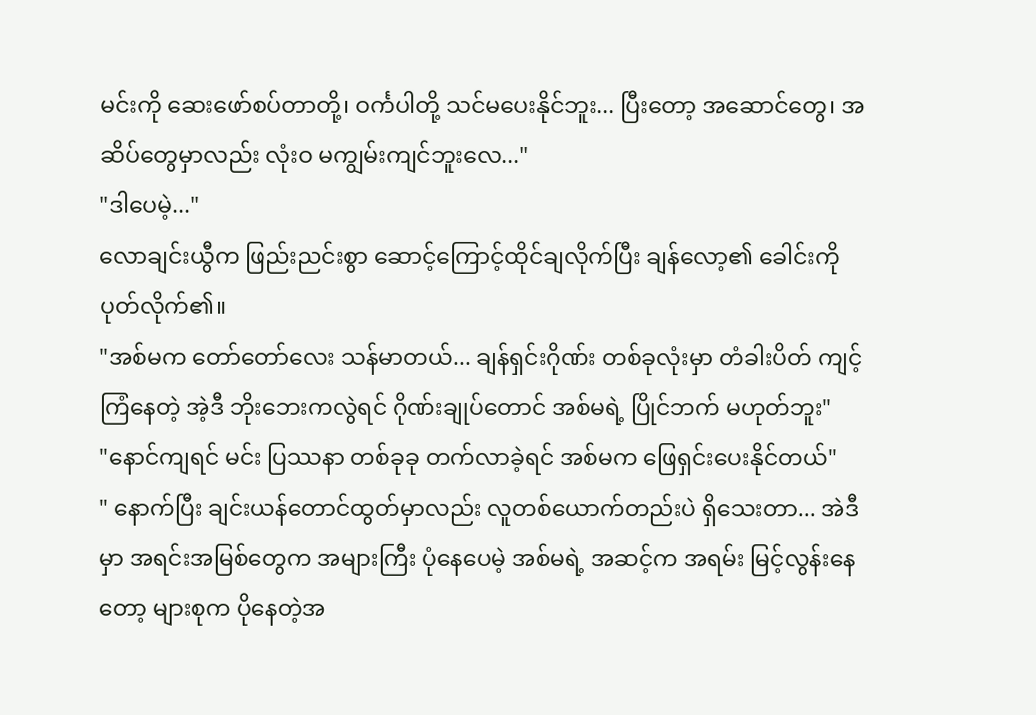မင်းကို ဆေးဖော်စပ်တာတို့၊ ဝင်္ကပါတို့ သင်မပေးနိုင်ဘူး... ပြီးတော့ အဆောင်တွေ၊ အဆိပ်တွေမှာလည်း လုံးဝ မကျွမ်းကျင်ဘူးလေ..."
"ဒါပေမဲ့..."
လောချင်းယွီက ဖြည်းညင်းစွာ ဆောင့်ကြောင့်ထိုင်ချလိုက်ပြီး ချန်လော့၏ ခေါင်းကို ပုတ်လိုက်၏။
"အစ်မက တော်တော်လေး သန်မာတယ်... ချန်ရှင်းဂိုဏ်း တစ်ခုလုံးမှာ တံခါးပိတ် ကျင့်ကြံနေတဲ့ အဲ့ဒီ ဘိုးဘေးကလွဲရင် ဂိုဏ်းချုပ်တောင် အစ်မရဲ့ ပြိုင်ဘက် မဟုတ်ဘူး"
"နောင်ကျရင် မင်း ပြဿနာ တစ်ခုခု တက်လာခဲ့ရင် အစ်မက ဖြေရှင်းပေးနိုင်တယ်"
" နောက်ပြီး ချင်းယန်တောင်ထွတ်မှာလည်း လူတစ်ယောက်တည်းပဲ ရှိသေးတာ... အဲဒီမှာ အရင်းအမြစ်တွေက အများကြီး ပုံနေပေမဲ့ အစ်မရဲ့ အဆင့်က အရမ်း မြင့်လွန်းနေတော့ များစုက ပိုနေတဲ့အ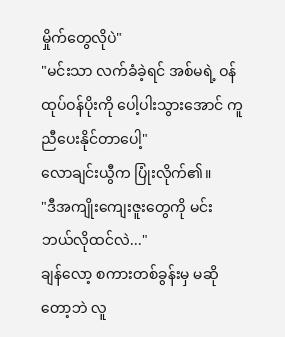မှိုက်တွေလိုပဲ"
"မင်းသာ လက်ခံခဲ့ရင် အစ်မရဲ့ ဝန်ထုပ်ဝန်ပိုးကို ပေါ့ပါးသွားအောင် ကူညီပေးနိုင်တာပေါ့"
လောချင်းယွီက ပြုံးလိုက်၏။
"ဒီအကျိုးကျေးဇူးတွေကို မင်း ဘယ်လိုထင်လဲ..."
ချန်လော့ စကားတစ်ခွန်းမှ မဆိုတော့ဘဲ လူ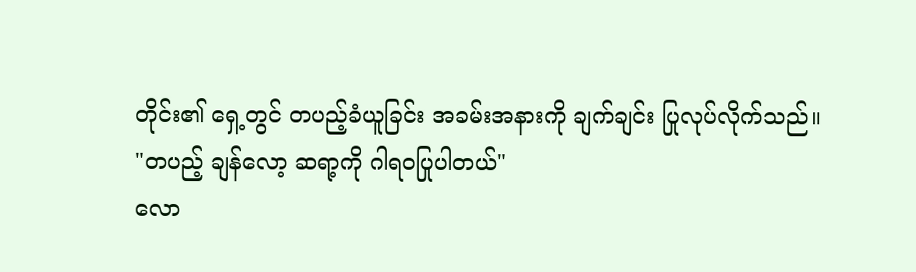တိုင်း၏ ရှေ့တွင် တပည့်ခံယူခြင်း အခမ်းအနားကို ချက်ချင်း ပြုလုပ်လိုက်သည်။
"တပည့် ချန်လော့ ဆရာ့ကို ဂါရဝပြုပါတယ်"
လော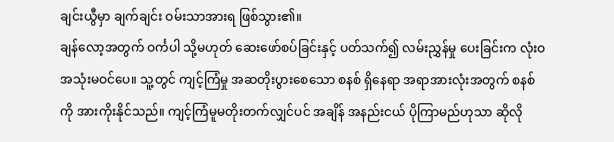ချင်းယွီမှာ ချက်ချင်း ဝမ်းသာအားရ ဖြစ်သွား၏။
ချန်လော့အတွက် ဝင်္ကပါ သို့မဟုတ် ဆေးဖော်စပ်ခြင်းနှင့် ပတ်သက်၍ လမ်းညွှန်မှု ပေးခြင်းက လုံးဝ အသုံးမဝင်ပေ။ သူ့တွင် ကျင့်ကြံမှု အဆတိုးပွားစေသော စနစ် ရှိနေရာ အရာအားလုံးအတွက် စနစ်ကို အားကိုးနိုင်သည်။ ကျင့်ကြံမူမတိုးတက်လျှင်ပင် အချိန် အနည်းငယ် ပိုကြာမည်ဟုသာ ဆိုလို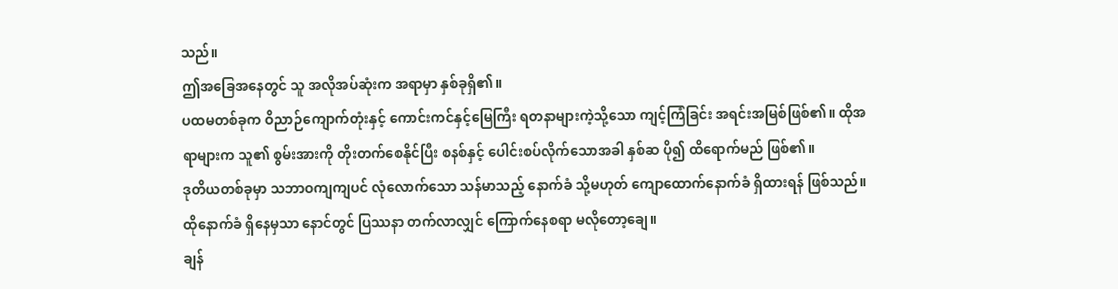သည်။
ဤအခြေအနေတွင် သူ အလိုအပ်ဆုံးက အရာမှာ နှစ်ခုရှိ၏။
ပထမတစ်ခုက ဝိညာဉ်ကျောက်တုံးနှင့် ကောင်းကင်နှင့်မြေကြီး ရတနာများကဲ့သို့သော ကျင့်ကြံခြင်း အရင်းအမြစ်ဖြစ်၏။ ထိုအရာများက သူ၏ စွမ်းအားကို တိုးတက်စေနိုင်ပြီး စနစ်နှင့် ပေါင်းစပ်လိုက်သောအခါ နှစ်ဆ ပို၍ ထိရောက်မည် ဖြစ်၏။
ဒုတိယတစ်ခုမှာ သဘာဝကျကျပင် လုံလောက်သော သန်မာသည့် နောက်ခံ သို့မဟုတ် ကျောထောက်နောက်ခံ ရှိထားရန် ဖြစ်သည်။ ထိုနောက်ခံ ရှိနေမှသာ နောင်တွင် ပြဿနာ တက်လာလျှင် ကြောက်နေစရာ မလိုတော့ချေ။
ချန်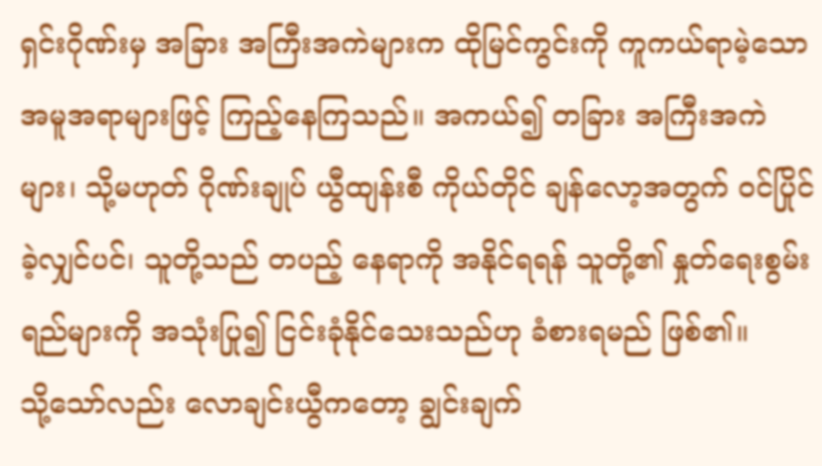ရှင်းဂိုဏ်းမှ အခြား အကြီးအကဲများက ထိုမြင်ကွင်းကို ကူကယ်ရာမဲ့သော အမူအရာများဖြင့် ကြည့်နေကြသည်။ အကယ်၍ တခြား အကြီးအကဲများ၊ သို့မဟုတ် ဂိုဏ်းချုပ် ယွီထျန်းစီ ကိုယ်တိုင် ချန်လော့အတွက် ဝင်ပြိုင်ခဲ့လျှင်ပင်၊ သူတို့သည် တပည့် နေရာကို အနိုင်ရရန် သူတို့၏ နှုတ်ရေးစွမ်းရည်များကို အသုံးပြု၍ ငြင်းခုံနိုင်သေးသည်ဟု ခံစားရမည် ဖြစ်၏။
သို့သော်လည်း လောချင်းယွီကတော့ ချွင်းချက်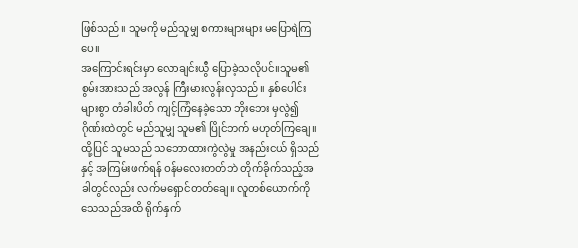ဖြစ်သည်။ သူမကို မည်သူမျှ စကားများများ မပြောရဲကြပေ။
အကြောင်းရင်းမှာ လောချင်းယွီ ပြောခဲ့သလိုပင်။သူမ၏ စွမ်းအားသည် အလွန် ကြီးမားလွန်းလှသည်။ နှစ်ပေါင်းများစွာ တံခါးပိတ် ကျင့်ကြံနေခဲ့သော ဘိုးဘေး မှလွဲ၍ ဂိုဏ်းထဲတွင် မည်သူမျှ သူမ၏ ပြိုင်ဘက် မဟုတ်ကြချေ။
ထို့ပြင် သူမသည် သဘောထားကွဲလွဲမှု အနည်းငယ် ရှိသည်နှင့် အကြမ်းဖက်ရန် ဝန်မလေးတတ်ဘဲ တိုက်ခိုက်သည့်အခါတွင်လည်း လက်မရှောင်တတ်ချေ။ လူတစ်ယောက်ကို သေသည်အထိ ရိုက်နှက်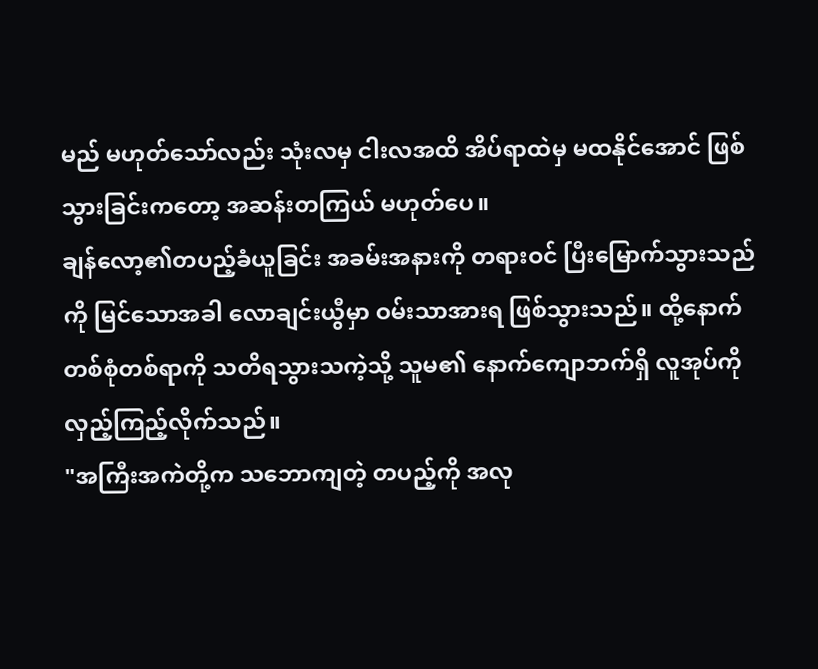မည် မဟုတ်သော်လည်း သုံးလမှ ငါးလအထိ အိပ်ရာထဲမှ မထနိုင်အောင် ဖြစ်သွားခြင်းကတော့ အဆန်းတကြယ် မဟုတ်ပေ။
ချန်လော့၏တပည့်ခံယူခြင်း အခမ်းအနားကို တရားဝင် ပြီးမြောက်သွားသည်ကို မြင်သောအခါ လောချင်းယွီမှာ ဝမ်းသာအားရ ဖြစ်သွားသည်။ ထို့နောက် တစ်စုံတစ်ရာကို သတိရသွားသကဲ့သို့ သူမ၏ နောက်ကျောဘက်ရှိ လူအုပ်ကို လှည့်ကြည့်လိုက်သည်။
"အကြီးအကဲတို့က သဘောကျတဲ့ တပည့်ကို အလု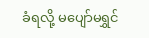ခံရလို့ မပျော်မရွှင်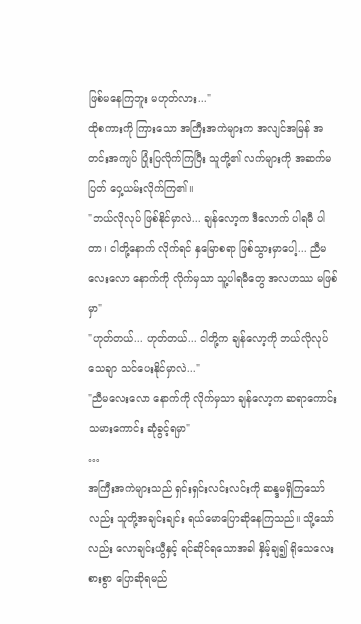ဖြစ်မနေကြဘူး မဟုတ်လား..."
ထိုစကားကို ကြားသော အကြီးအကဲများက အလျင်အမြန် အတင်းအကျပ် ပြုံးပြလိုက်ကြပြီး သူတို့၏ လက်များကို အဆက်မပြတ် ဝှေ့ယမ်းလိုက်ကြ၏။
"ဘယ်လိုလုပ် ဖြစ်နိုင်မှာလဲ... ချန်လော့က ဒီလောက် ပါရမီ ပါတာ၊ ငါတို့နောက် လိုက်ရင် နှမြောစရာ ဖြစ်သွားမှာပေါ့... ညီမလေးလော နောက်ကို လိုက်မှသာ သူ့ပါရမီတွေ အလဟဿ မဖြစ်မှာ"
"ဟုတ်တယ်... ဟုတ်တယ်... ငါတို့က ချန်လော့ကို ဘယ်လိုလုပ် သေချာ သင်ပေးနိုင်မှာလဲ..."
"ညီမလေးလော နောက်ကို လိုက်မှသာ ချန်လော့က ဆရာကောင်း သမားကောင်း ဆုံခွင့်ရမှာ"
…
အကြီးအကဲများသည် ရှင်းရှင်းလင်းလင်းကို ဆန္ဒမရှိကြသော်လည်း သူတို့အချင်းချင်း ရယ်မောပြောဆိုနေကြသည်။ သို့သော်လည်း လောချင်းယွီနှင့် ရင်ဆိုင်ရသောအခါ နှိမ့်ချ၍ ရိုသေလေးစားစွာ ပြောဆိုရမည်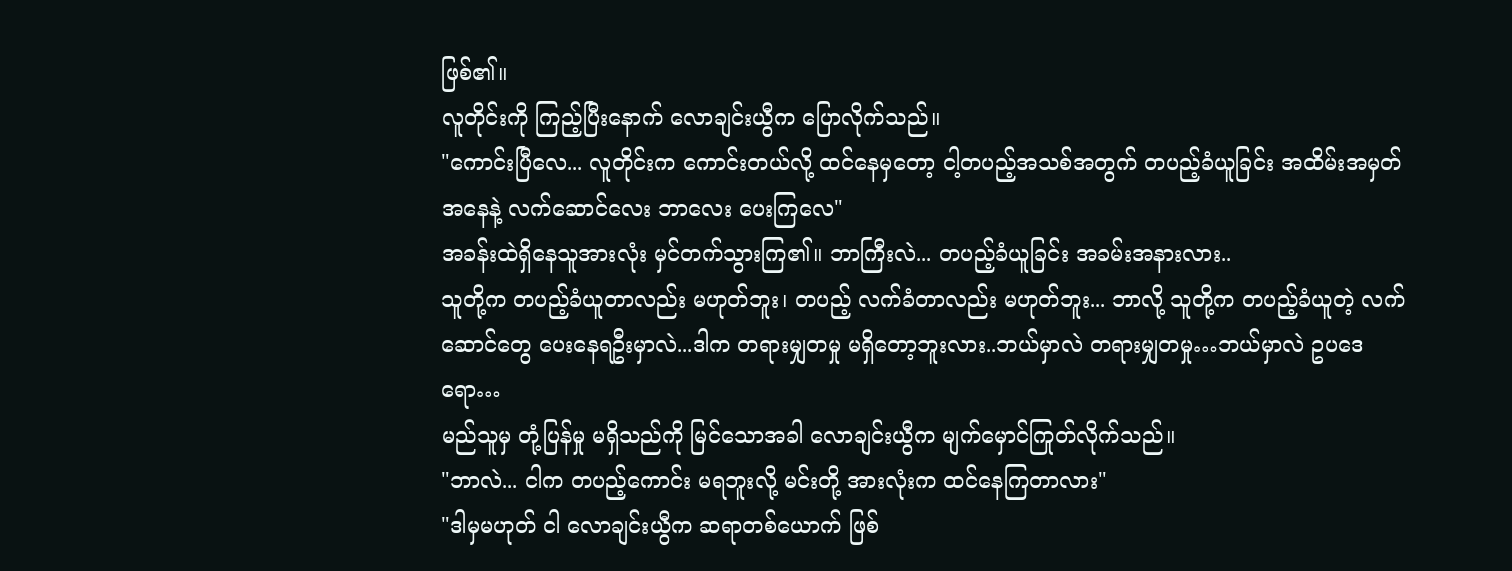ဖြစ်၏။
လူတိုင်းကို ကြည့်ပြီးနောက် လောချင်းယွီက ပြောလိုက်သည်။
"ကောင်းပြီလေ... လူတိုင်းက ကောင်းတယ်လို့ ထင်နေမှတော့ ငါ့တပည့်အသစ်အတွက် တပည့်ခံယူခြင်း အထိမ်းအမှတ်အနေနဲ့ လက်ဆောင်လေး ဘာလေး ပေးကြလေ"
အခန်းထဲရှိနေသူအားလုံး မှင်တက်သွားကြ၏။ ဘာကြီးလဲ... တပည့်ခံယူခြင်း အခမ်းအနားလား..
သူတို့က တပည့်ခံယူတာလည်း မဟုတ်ဘူး၊ တပည့် လက်ခံတာလည်း မဟုတ်ဘူး... ဘာလို့ သူတို့က တပည့်ခံယူတဲ့ လက်ဆောင်တွေ ပေးနေရဦးမှာလဲ...ဒါက တရားမျှတမှု မရှိတော့ဘူးလား..ဘယ်မှာလဲ တရားမျှတမှု…ဘယ်မှာလဲ ဥပဒေရော…
မည်သူမှ တုံ့ပြန်မှု မရှိသည်ကို မြင်သောအခါ လောချင်းယွီက မျက်မှောင်ကြုတ်လိုက်သည်။
"ဘာလဲ... ငါက တပည့်ကောင်း မရဘူးလို့ မင်းတို့ အားလုံးက ထင်နေကြတာလား"
"ဒါမှမဟုတ် ငါ လောချင်းယွီက ဆရာတစ်ယောက် ဖြစ်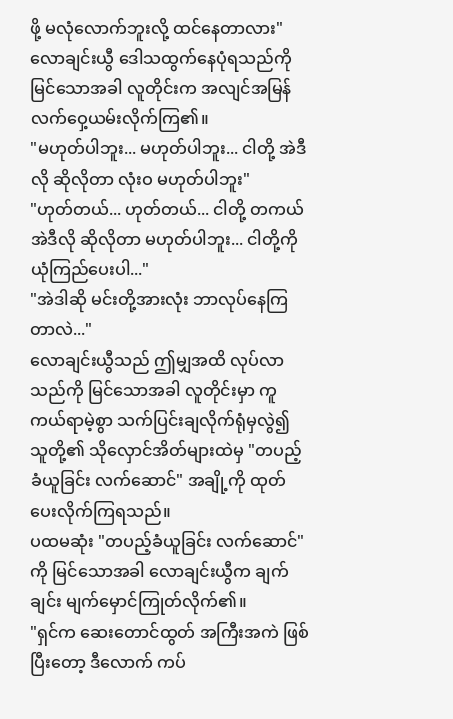ဖို့ မလုံလောက်ဘူးလို့ ထင်နေတာလား"
လောချင်းယွီ ဒေါသထွက်နေပုံရသည်ကို မြင်သောအခါ လူတိုင်းက အလျင်အမြန် လက်ဝှေ့ယမ်းလိုက်ကြ၏။
"မဟုတ်ပါဘူး... မဟုတ်ပါဘူး... ငါတို့ အဲဒီလို ဆိုလိုတာ လုံးဝ မဟုတ်ပါဘူး"
"ဟုတ်တယ်... ဟုတ်တယ်... ငါတို့ တကယ် အဲဒီလို ဆိုလိုတာ မဟုတ်ပါဘူး... ငါတို့ကို ယုံကြည်ပေးပါ..."
"အဲဒါဆို မင်းတို့အားလုံး ဘာလုပ်နေကြတာလဲ..."
လောချင်းယွီသည် ဤမျှအထိ လုပ်လာသည်ကို မြင်သောအခါ လူတိုင်းမှာ ကူကယ်ရာမဲ့စွာ သက်ပြင်းချလိုက်ရုံမှလွဲ၍ သူတို့၏ သိုလှောင်အိတ်များထဲမှ "တပည့်ခံယူခြင်း လက်ဆောင်" အချို့ကို ထုတ်ပေးလိုက်ကြရသည်။
ပထမဆုံး "တပည့်ခံယူခြင်း လက်ဆောင်" ကို မြင်သောအခါ လောချင်းယွီက ချက်ချင်း မျက်မှောင်ကြုတ်လိုက်၏။
"ရှင်က ဆေးတောင်ထွတ် အကြီးအကဲ ဖြစ်ပြီးတော့ ဒီလောက် ကပ်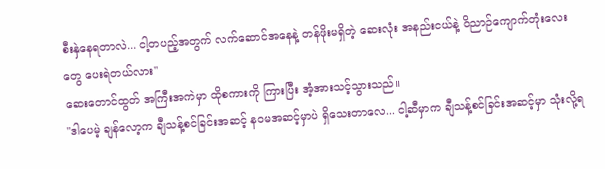စီးနှဲနေရတာလဲ... ငါ့တပည့်အတွက် လက်ဆောင်အနေနဲ့ တန်ဖိုးမရှိတဲ့ ဆေးလုံး အနည်းငယ်နဲ့ ဝိညာဉ်ကျောက်တုံးလေးတွေ ပေးရဲတယ်လား"
ဆေးတောင်ထွတ် အကြီးအကဲမှာ ထိုစကားကို ကြားပြီး အံ့အားသင့်သွားသည်။
"ဒါပေမဲ့ ချန်လော့က ချီသန့်စင်ခြင်းအဆင့် နဝမအဆင့်မှာပဲ ရှိသေးတာလေ... ငါ့ဆီမှာက ချီသန့်စင်ခြင်းအဆင့်မှာ သုံးလို့ရ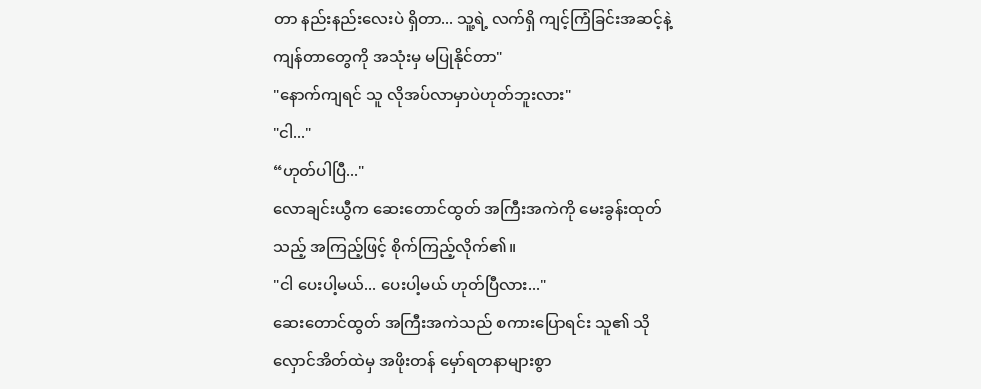တာ နည်းနည်းလေးပဲ ရှိတာ... သူ့ရဲ့ လက်ရှိ ကျင့်ကြံခြင်းအဆင့်နဲ့ ကျန်တာတွေကို အသုံးမှ မပြုနိုင်တာ"
"နောက်ကျရင် သူ လိုအပ်လာမှာပဲဟုတ်ဘူးလား"
"ငါ..."
“ဟုတ်ပါပြီ..."
လောချင်းယွီက ဆေးတောင်ထွတ် အကြီးအကဲကို မေးခွန်းထုတ်သည့် အကြည့်ဖြင့် စိုက်ကြည့်လိုက်၏။
"ငါ ပေးပါ့မယ်... ပေးပါ့မယ် ဟုတ်ပြီလား..."
ဆေးတောင်ထွတ် အကြီးအကဲသည် စကားပြောရင်း သူ၏ သိုလှောင်အိတ်ထဲမှ အဖိုးတန် မှော်ရတနာများစွာ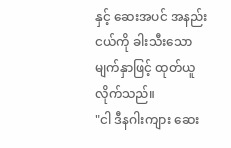နှင့် ဆေးအပင် အနည်းငယ်ကို ခါးသီးသော မျက်နှာဖြင့် ထုတ်ယူလိုက်သည်။
"ငါ ဒီနဂါးကျား ဆေး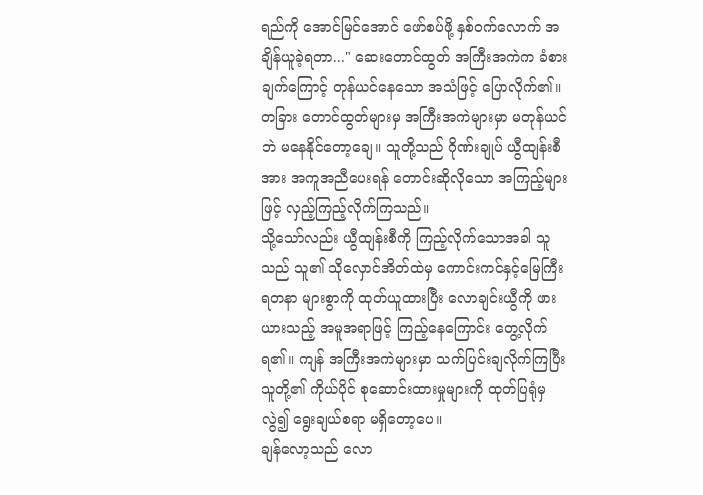ရည်ကို အောင်မြင်အောင် ဖော်စပ်ဖို့ နှစ်ဝက်လောက် အချိန်ယူခဲ့ရတာ..." ဆေးတောင်ထွတ် အကြီးအကဲက ခံစားချက်ကြောင့် တုန်ယင်နေသော အသံဖြင့် ပြောလိုက်၏။
တခြား တောင်ထွတ်များမှ အကြီးအကဲများမှာ မတုန်ယင်ဘဲ မနေနိုင်တော့ချေ။ သူတို့သည် ဂိုဏ်းချုပ် ယွီထျန်းစီ အား အကူအညီပေးရန် တောင်းဆိုလိုသော အကြည့်များဖြင့် လှည့်ကြည့်လိုက်ကြသည်။
သို့သော်လည်း ယွီထျန်းစီကို ကြည့်လိုက်သောအခါ သူသည် သူ၏ သိုလှောင်အိတ်ထဲမှ ကောင်းကင်နှင့်မြေကြီး ရတနာ များစွာကို ထုတ်ယူထားပြီး လောချင်းယွီကို ဖားယားသည့် အမူအရာဖြင့် ကြည့်နေကြောင်း တွေ့လိုက်ရ၏။ ကျန် အကြီးအကဲများမှာ သက်ပြင်းချလိုက်ကြပြီး သူတို့၏ ကိုယ်ပိုင် စုဆောင်းထားမှုများကို ထုတ်ပြရုံမှလွဲ၍ ရွေးချယ်စရာ မရှိတော့ပေ။
ချန်လော့သည် လော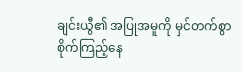ချင်းယွီ၏ အပြုအမူကို မှင်တက်စွာ စိုက်ကြည့်နေ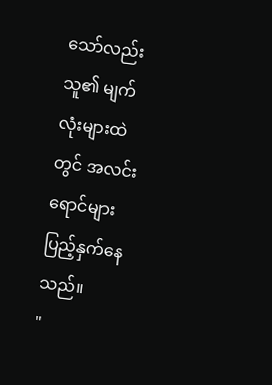သော်လည်း သူ၏ မျက်လုံးများထဲတွင် အလင်းရောင်များ ပြည့်နှက်နေသည်။
"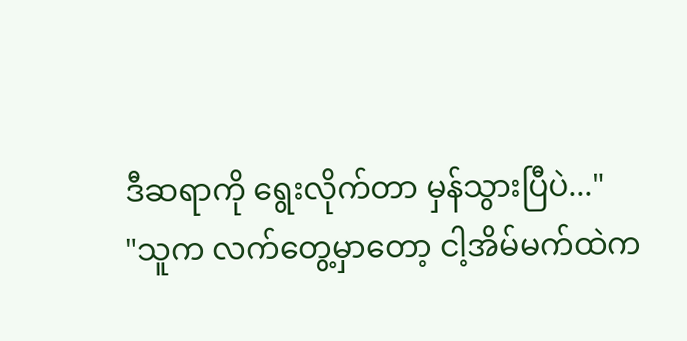ဒီဆရာကို ရွေးလိုက်တာ မှန်သွားပြီပဲ..."
"သူက လက်တွေ့မှာတော့ ငါ့အိမ်မက်ထဲက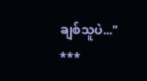ချစ်သူပဲ..."
***